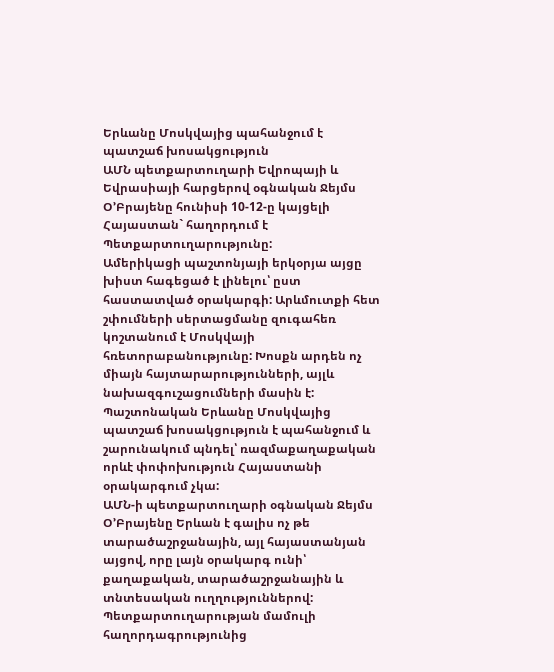Երևանը Մոսկվայից պահանջում է պատշաճ խոսակցություն
ԱՄՆ պետքարտուղարի Եվրոպայի և Եվրասիայի հարցերով օգնական Ջեյմս Օ’Բրայենը հունիսի 10-12-ը կայցելի Հայաստան` հաղորդում է Պետքարտուղարությունը:
Ամերիկացի պաշտոնյայի երկօրյա այցը խիստ հագեցած է լինելու՝ ըստ հաստատված օրակարգի: Արևմուտքի հետ շփումների սերտացմանը զուգահեռ կոշտանում է Մոսկվայի հռետորաբանությունը: Խոսքն արդեն ոչ միայն հայտարարությունների, այլև նախազգուշացումների մասին է: Պաշտոնական Երևանը Մոսկվայից պատշաճ խոսակցություն է պահանջում և շարունակում պնդել՝ ռազմաքաղաքական որևէ փոփոխություն Հայաստանի օրակարգում չկա:
ԱՄՆ-ի պետքարտուղարի օգնական Ջեյմս Օ’Բրայենը Երևան է գալիս ոչ թե տարածաշրջանային, այլ հայաստանյան այցով, որը լայն օրակարգ ունի՝ քաղաքական, տարածաշրջանային և տնտեսական ուղղություններով:
Պետքարտուղարության մամուլի հաղորդագրությունից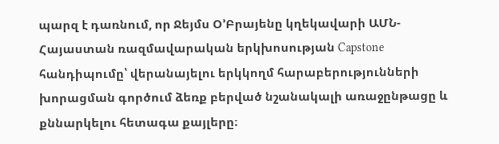պարզ է դառնում, որ Ջեյմս Օ’Բրայենը կղեկավարի ԱՄՆ-Հայաստան ռազմավարական երկխոսության Capstone հանդիպումը՝ վերանայելու երկկողմ հարաբերությունների խորացման գործում ձեռք բերված նշանակալի առաջընթացը և քննարկելու հետագա քայլերը։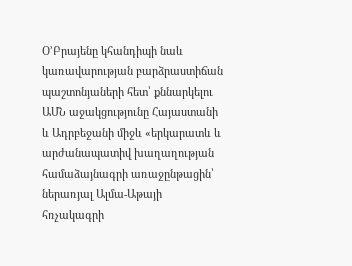Օ’Բրայենը կհանդիպի նաև կառավարության բարձրաստիճան պաշտոնյաների հետ՝ քննարկելու ԱՄՆ աջակցությունը Հայաստանի և Ադրբեջանի միջև «երկարատև և արժանապատիվ խաղաղության համաձայնագրի առաջընթացին՝ ներառյալ Ալմա-Աթայի հռչակագրի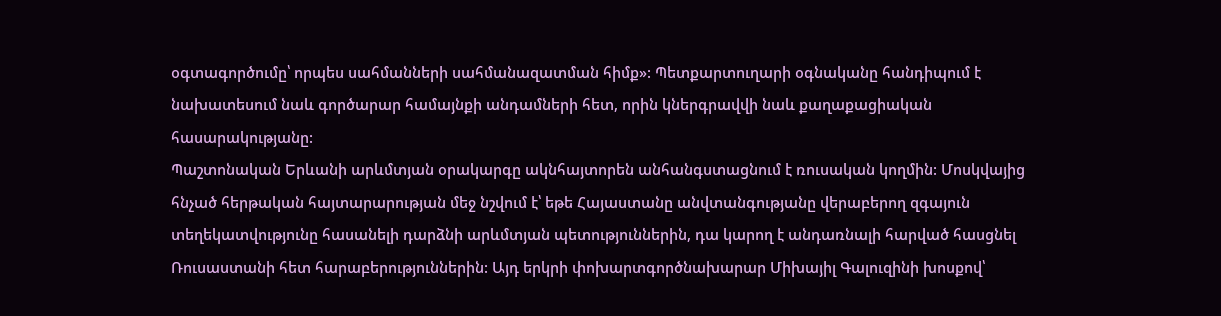օգտագործումը՝ որպես սահմանների սահմանազատման հիմք»: Պետքարտուղարի օգնականը հանդիպում է նախատեսում նաև գործարար համայնքի անդամների հետ, որին կներգրավվի նաև քաղաքացիական հասարակությանը:
Պաշտոնական Երևանի արևմտյան օրակարգը ակնհայտորեն անհանգստացնում է ռուսական կողմին: Մոսկվայից հնչած հերթական հայտարարության մեջ նշվում է՝ եթե Հայաստանը անվտանգությանը վերաբերող զգայուն տեղեկատվությունը հասանելի դարձնի արևմտյան պետություններին, դա կարող է անդառնալի հարված հասցնել Ռուսաստանի հետ հարաբերություններին: Այդ երկրի փոխարտգործնախարար Միխայիլ Գալուզինի խոսքով՝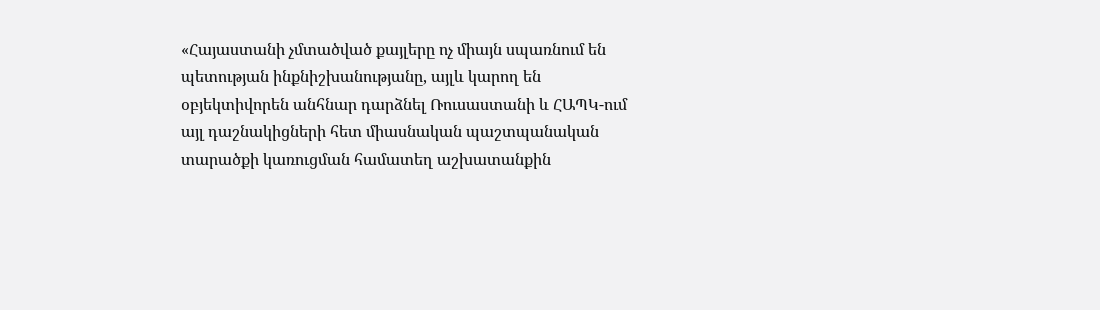«Հայաստանի չմտածված քայլերը ոչ միայն սպառնում են պետության ինքնիշխանությանը, այլև կարող են օբյեկտիվորեն անհնար դարձնել Ռուսաստանի և ՀԱՊԿ-ում այլ դաշնակիցների հետ միասնական պաշտպանական տարածքի կառուցման համատեղ աշխատանքին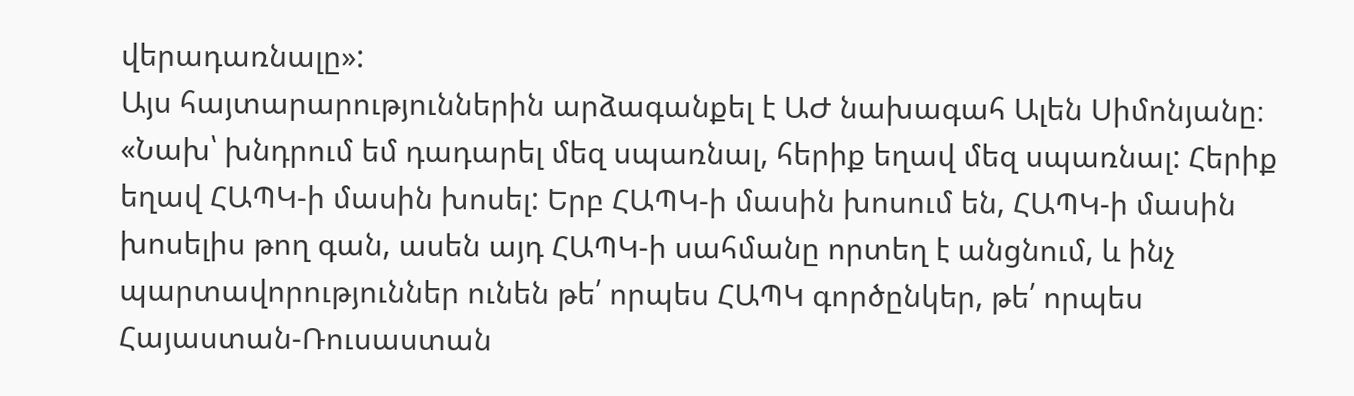վերադառնալը»:
Այս հայտարարություններին արձագանքել է ԱԺ նախագահ Ալեն Սիմոնյանը։
«Նախ՝ խնդրում եմ դադարել մեզ սպառնալ, հերիք եղավ մեզ սպառնալ: Հերիք եղավ ՀԱՊԿ-ի մասին խոսել: Երբ ՀԱՊԿ-ի մասին խոսում են, ՀԱՊԿ-ի մասին խոսելիս թող գան, ասեն այդ ՀԱՊԿ-ի սահմանը որտեղ է անցնում, և ինչ պարտավորություններ ունեն թե՛ որպես ՀԱՊԿ գործընկեր, թե՛ որպես Հայաստան-Ռուսաստան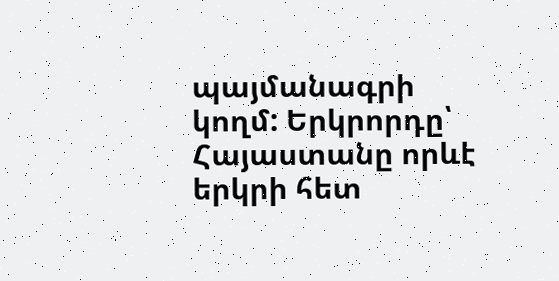պայմանագրի կողմ: Երկրորդը՝ Հայաստանը որևէ երկրի հետ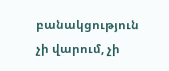բանակցություն չի վարում, չի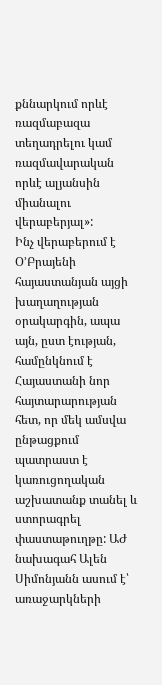քննարկում որևէ ռազմաբազա տեղադրելու կամ ռազմավարական որևէ ալյանսին միանալու վերաբերյալ»:
Ինչ վերաբերում է Օ’Բրայենի հայաստանյան այցի խաղաղության օրակարգին, ապա այն, ըստ էության, համընկնում է Հայաստանի նոր հայտարարության հետ, որ մեկ ամսվա ընթացքում պատրաստ է կառուցողական աշխատանք տանել և ստորագրել փաստաթուղթը: ԱԺ նախագահ Ալեն Սիմոնյանն ասում է՝ առաջարկների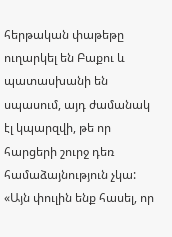հերթական փաթեթը ուղարկել են Բաքու և պատասխանի են սպասում, այդ ժամանակ էլ կպարզվի, թե որ հարցերի շուրջ դեռ համաձայնություն չկա:
«Այն փուլին ենք հասել, որ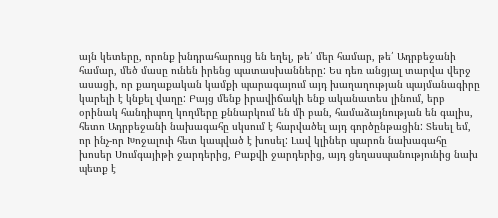այն կետերը, որոնք խնդրահարույց են եղել, թե՛ մեր համար, թե՛ Ադրբեջանի համար, մեծ մասը ունեն իրենց պատասխանները: Ես դեռ անցյալ տարվա վերջ ասացի, որ քաղաքական կամքի պարագայում այդ խաղաղության պայմանագիրը կարելի է կնքել վաղը: Բայց մենք իրավիճակի ենք ականատես լինում, երբ օրինակ հանդիպող կողմերը քննարկում են մի բան, համաձայնության են գալիս, հետո Ադրբեջանի նախագահը սկսում է հարվածել այդ գործընթացին: Տեսել եմ, որ ինչ-որ Խոջալուի հետ կապված է խոսել: Լավ կլիներ պարոն նախագահը խոսեր Սումգայիթի ջարդերից, Բաքվի ջարդերից, այդ ցեղասպանությունից նախ պետք է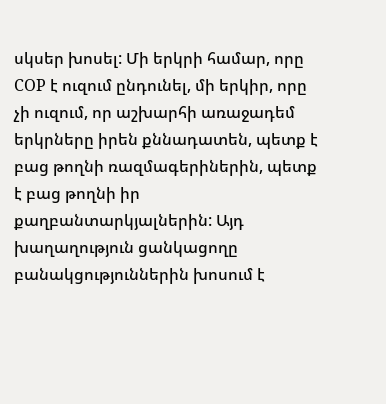սկսեր խոսել: Մի երկրի համար, որը COP է ուզում ընդունել, մի երկիր, որը չի ուզում, որ աշխարհի առաջադեմ երկրները իրեն քննադատեն, պետք է բաց թողնի ռազմագերիներին, պետք է բաց թողնի իր քաղբանտարկյալներին: Այդ խաղաղություն ցանկացողը բանակցություններին խոսում է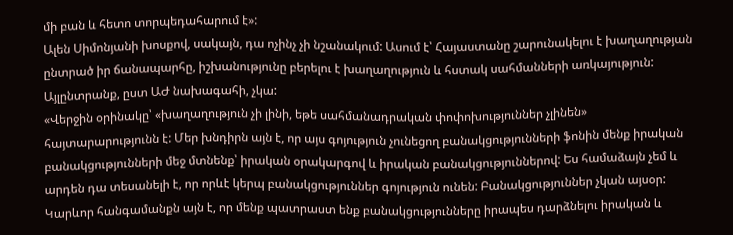մի բան և հետո տորպեդահարում է»:
Ալեն Սիմոնյանի խոսքով, սակայն, դա ոչինչ չի նշանակում: Ասում է՝ Հայաստանը շարունակելու է խաղաղության ընտրած իր ճանապարհը, իշխանությունը բերելու է խաղաղություն և հստակ սահմանների առկայություն: Այլընտրանք, ըստ ԱԺ նախագահի, չկա:
«Վերջին օրինակը՝ «խաղաղություն չի լինի, եթե սահմանադրական փոփոխություններ չլինեն» հայտարարությունն է: Մեր խնդիրն այն է, որ այս գոյություն չունեցող բանակցությունների ֆոնին մենք իրական բանակցությունների մեջ մտնենք՝ իրական օրակարգով և իրական բանակցություններով: Ես համաձայն չեմ և արդեն դա տեսանելի է, որ որևէ կերպ բանակցություններ գոյություն ունեն: Բանակցություններ չկան այսօր: Կարևոր հանգամանքն այն է, որ մենք պատրաստ ենք բանակցությունները իրապես դարձնելու իրական և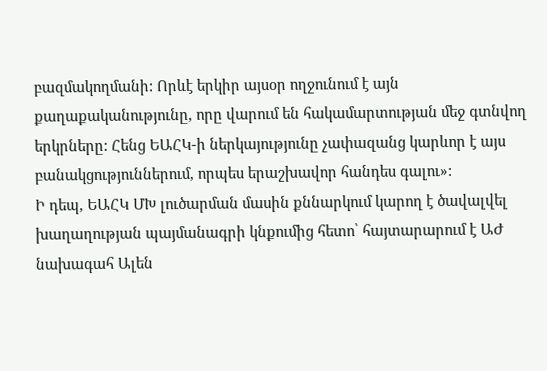բազմակողմանի: Որևէ երկիր այսօր ողջունում է այն քաղաքականությունը, որը վարում են հակամարտության մեջ գտնվող երկրները: Հենց ԵԱՀԿ-ի ներկայությունը չափազանց կարևոր է այս բանակցություններում, որպես երաշխավոր հանդես գալու»:
Ի դեպ, ԵԱՀԿ ՄԽ լուծարման մասին քննարկում կարող է ծավալվել խաղաղության պայմանագրի կնքումից հետո՝ հայտարարում է ԱԺ նախագահ Ալեն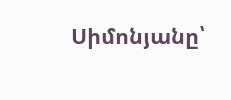Սիմոնյանը՝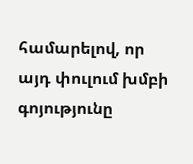համարելով, որ այդ փուլում խմբի գոյությունը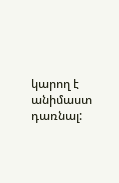կարող է անիմաստ դառնալ: